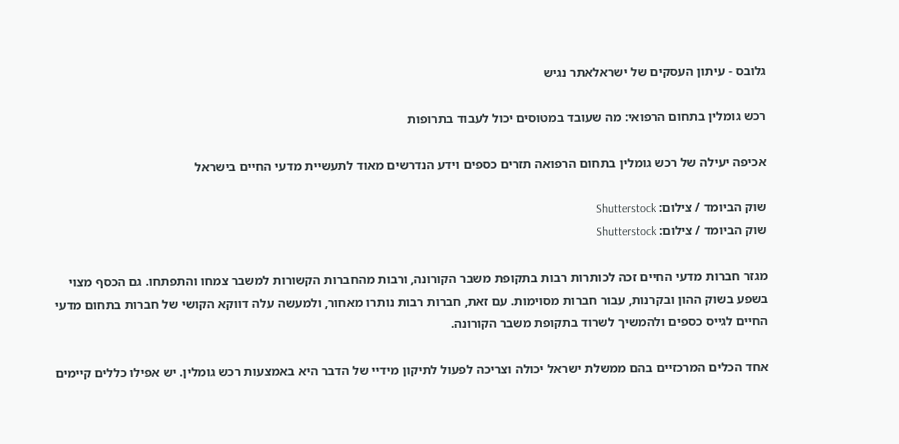גלובס - עיתון העסקים של ישראלאתר נגיש

רכש גומלין בתחום הרפואי: מה שעובד במטוסים יכול לעבוד בתרופות

אכיפה יעילה של רכש גומלין בתחום הרפואה תזרים כספים וידע הנדרשים מאוד לתעשיית מדעי החיים בישראל

שוק הביומד / צילום: Shutterstock
שוק הביומד / צילום: Shutterstock

מגזר חברות מדעי החיים זכה לכותרות רבות בתקופת משבר הקורונה, ורבות מהחברות הקשורות למשבר צמחו והתפתחו. גם הכסף מצוי בשפע בשוק ההון ובקרנות, עבור חברות מסוימות. עם זאת, חברות רבות נותרו מאחור, ולמעשה עלה דווקא הקושי של חברות בתחום מדעי החיים לגייס כספים ולהמשיך לשרוד בתקופת משבר הקורונה.

אחד הכלים המרכזיים בהם ממשלת ישראל יכולה וצריכה לפעול לתיקון מידיי של הדבר היא באמצעות רכש גומלין. יש אפילו כללים קיימים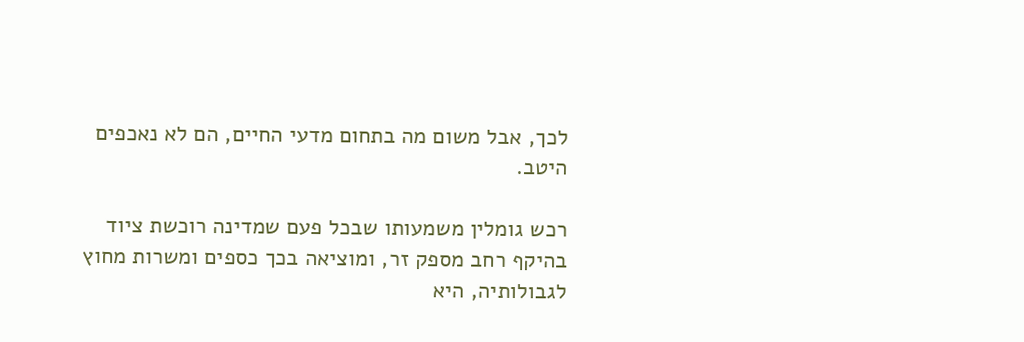לכך, אבל משום מה בתחום מדעי החיים, הם לא נאכפים היטב.

רכש גומלין משמעותו שבכל פעם שמדינה רוכשת ציוד בהיקף רחב מספק זר, ומוציאה בכך כספים ומשרות מחוץ לגבולותיה, היא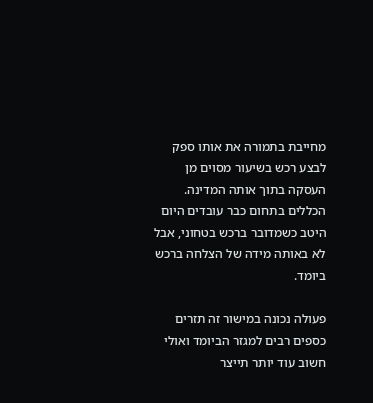מחייבת בתמורה את אותו ספק לבצע רכש בשיעור מסוים מן העסקה בתוך אותה המדינה. הכללים בתחום כבר עובדים היום היטב כשמדובר ברכש בטחוני, אבל לא באותה מידה של הצלחה ברכש ביומד.

פעולה נכונה במישור זה תזרים כספים רבים למגזר הביומד ואולי חשוב עוד יותר תייצר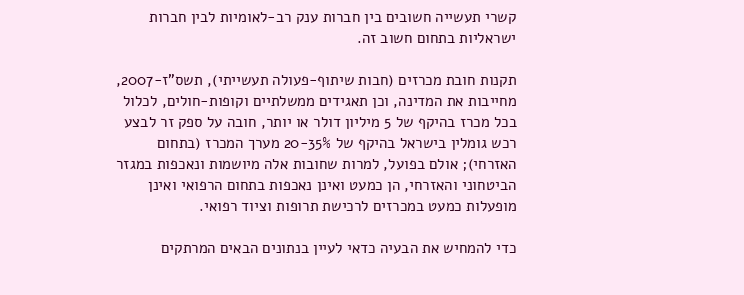קשרי תעשייה חשובים בין חברות ענק רב-לאומיות לבין חברות ישראליות בתחום חשוב זה.

תקנות חובת מכרזים (חבות שיתוף-פעולה תעשייתי), תשס"ז-2007, מחייבות את המדינה, וכן תאגידים ממשלתיים וקופות-חולים, לכלול בכל מכרז בהיקף של 5 מיליון דולר או יותר, חובה על ספק זר לבצע רכש גומלין בישראל בהיקף של 20-35% מערך המכרז (בתחום האזרחי); אולם בפועל, למרות שחובות אלה מיושמות ונאכפות במגזר הביטחוני והאזרחי, הן כמעט ואינן נאכפות בתחום הרפואי ואינן מופעלות כמעט במכרזים לרכישת תרופות וציוד רפואי.

כדי להמחיש את הבעיה כדאי לעיין בנתונים הבאים המרתקים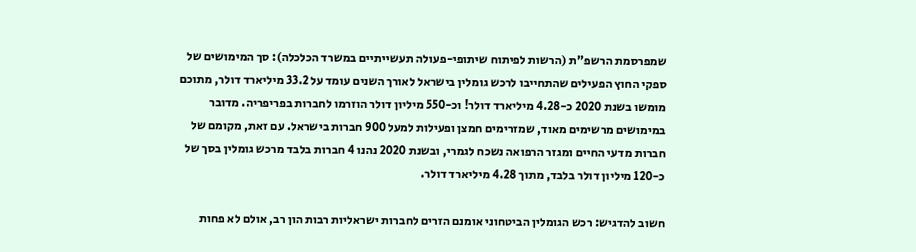שמפרסמת הרשפ"ת (הרשות לפיתוח שיתופי-פעולה תעשייתיים במשרד הכלכלה): סך המימושים של ספקי החוץ הפעילים שהתחייבו לרכש גומלין בישראל לאורך השנים עומד על 33.2 מיליארד דולר, מתוכם מומשו בשנת 2020 כ-4.28 מיליארד דולר! וכ-550 מיליון דולר הוזרמו לחברות בפריפריה. מדובר במימושים מרשימים מאוד, שמזרימים חמצן ופעילות למעל 900 חברות בישראל. עם זאת, מקומם של חברות מדעי החיים ומגזר הרפואה נשכח לגמרי, ובשנת 2020 נהנו 4 חברות בלבד מרכש גומלין בסך של כ-120 מיליון דולר בלבד, מתוך 4.28 מיליארד דולר.

חשוב להדגיש: רכש הגומלין הביטחוני אומנם הזרים לחברות ישראליות רבות הון רב, אולם לא פחות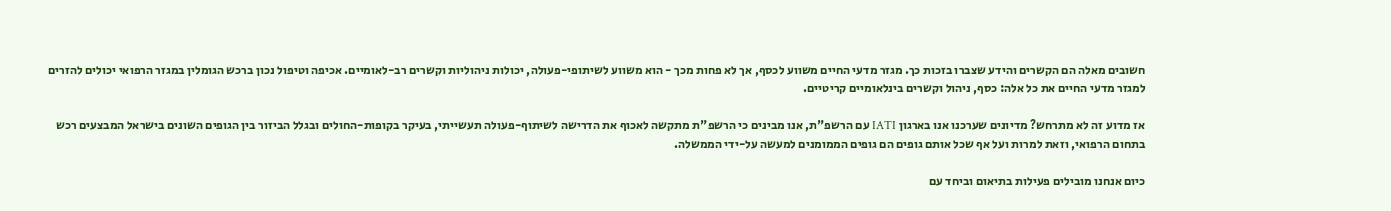חשובים מאלה הם הקשרים והידע שצברו בזכות כך. מגזר מדעי החיים משווע לכסף, אך לא פחות מכך - הוא משווע לשיתופי-פעולה, יכולות ניהוליות וקשרים רב-לאומיים. אכיפה וטיפול נכון ברכש הגומלין במגזר הרפואי יכולים להזרים למגזר מדעי החיים את כל אלה: כסף, ניהול וקשרים בינלאומיים קריטיים.

אז מדוע זה לא מתרחש? מדיונים שערכנו אנו בארגון IATI עם הרשפ"ת, אנו מבינים כי הרשפ"ת מתקשה לאכוף את הדרישה לשיתוף-פעולה תעשייתי, בעיקר בקופות-החולים ובגלל הביזור בין הגופים השונים בישראל המבצעים רכש בתחום הרפואי, וזאת למרות ועל אף שכל אותם גופים הם גופים הממומנים למעשה על-ידי הממשלה.

כיום אנחנו מובילים פעילות בתיאום וביחד עם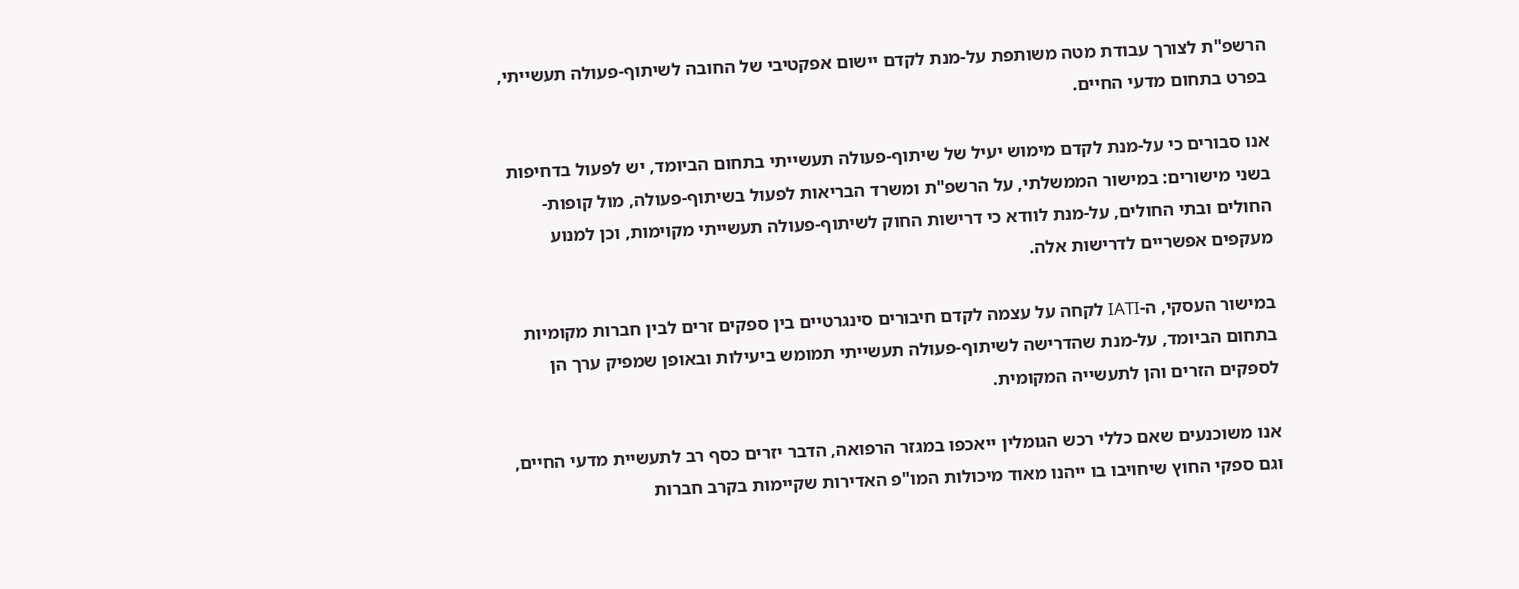הרשפ"ת לצורך עבודת מטה משותפת על-מנת לקדם יישום אפקטיבי של החובה לשיתוף-פעולה תעשייתי, בפרט בתחום מדעי החיים.

אנו סבורים כי על-מנת לקדם מימוש יעיל של שיתוף-פעולה תעשייתי בתחום הביומד, יש לפעול בדחיפות בשני מישורים: במישור הממשלתי, על הרשפ"ת ומשרד הבריאות לפעול בשיתוף-פעולה, מול קופות-החולים ובתי החולים, על-מנת לוודא כי דרישות החוק לשיתוף-פעולה תעשייתי מקוימות, וכן למנוע מעקפים אפשריים לדרישות אלה.

במישור העסקי, ה-IATI לקחה על עצמה לקדם חיבורים סינגרטיים בין ספקים זרים לבין חברות מקומיות בתחום הביומד, על-מנת שהדרישה לשיתוף-פעולה תעשייתי תמומש ביעילות ובאופן שמפיק ערך הן לספקים הזרים והן לתעשייה המקומית.

אנו משוכנעים שאם כללי רכש הגומלין ייאכפו במגזר הרפואה, הדבר יזרים כסף רב לתעשיית מדעי החיים, וגם ספקי החוץ שיחויבו בו ייהנו מאוד מיכולות המו"פ האדירות שקיימות בקרב חברות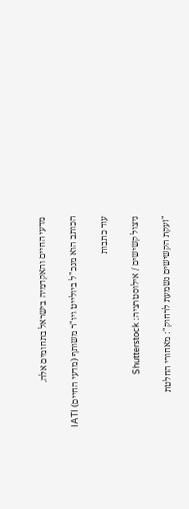מדעי החיים והאקדמיה בישראל בתחומים אלה.

הכותב הוא מנכ"ל ביולייט ויו"ר משותף (מדעי החיים) IATI

עוד כתבות

ניצול קשישים / אילוסטרציה: Shutterstock

"זעקת הקשישים נשמעת לרחוק": מאחורי החלטת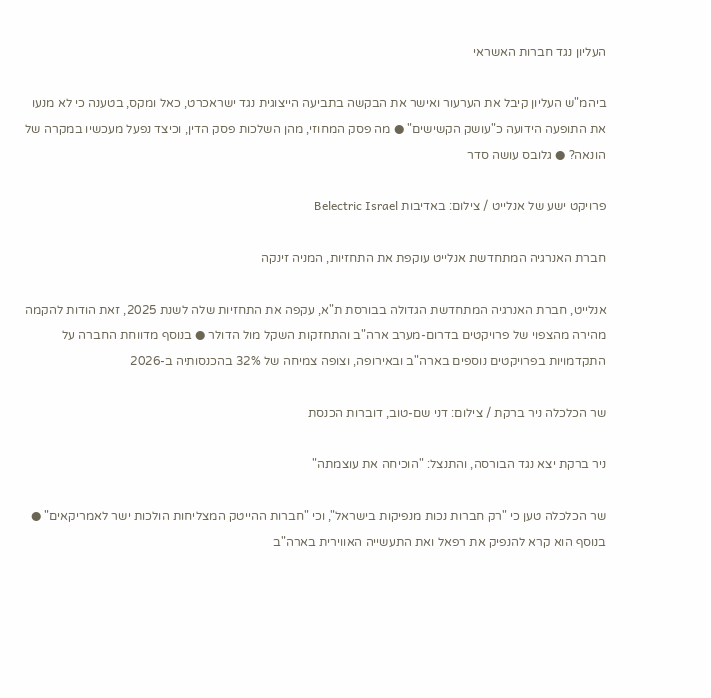העליון נגד חברות האשראי

ביהמ"ש העליון קיבל את הערעור ואישר את הבקשה בתביעה הייצוגית נגד ישראכרט, כאל ומקס, בטענה כי לא מנעו את התופעה הידועה כ"עושק הקשישים" ● מה פסק המחוזי, מהן השלכות פסק הדין, וכיצד נפעל מעכשיו במקרה של הונאה? ● גלובס עושה סדר

פרויקט ישע של אנלייט / צילום: באדיבות Belectric Israel

חברת האנרגיה המתחדשת אנלייט עוקפת את התחזיות, המניה זינקה

אנלייט, חברת האנרגיה המתחדשת הגדולה בבורסת ת"א, עקפה את התחזיות שלה לשנת 2025, זאת הודות להקמה מהירה מהצפוי של פרויקטים בדרום-מערב ארה"ב והתחזקות השקל מול הדולר ● בנוסף מדווחת החברה על התקדמויות בפרויקטים נוספים בארה"ב ובאירופה, וצופה צמיחה של 32% בהכנסותיה ב-2026

שר הכלכלה ניר ברקת / צילום: דני שם-טוב, דוברות הכנסת

ניר ברקת יצא נגד הבורסה, והתנצל: "הוכיחה את עוצמתה"

שר הכלכלה טען כי "רק חברות נכות מנפיקות בישראל", וכי "חברות ההייטק המצליחות הולכות ישר לאמריקאים" ● בנוסף הוא קרא להנפיק את רפאל ואת התעשייה האווירית בארה"ב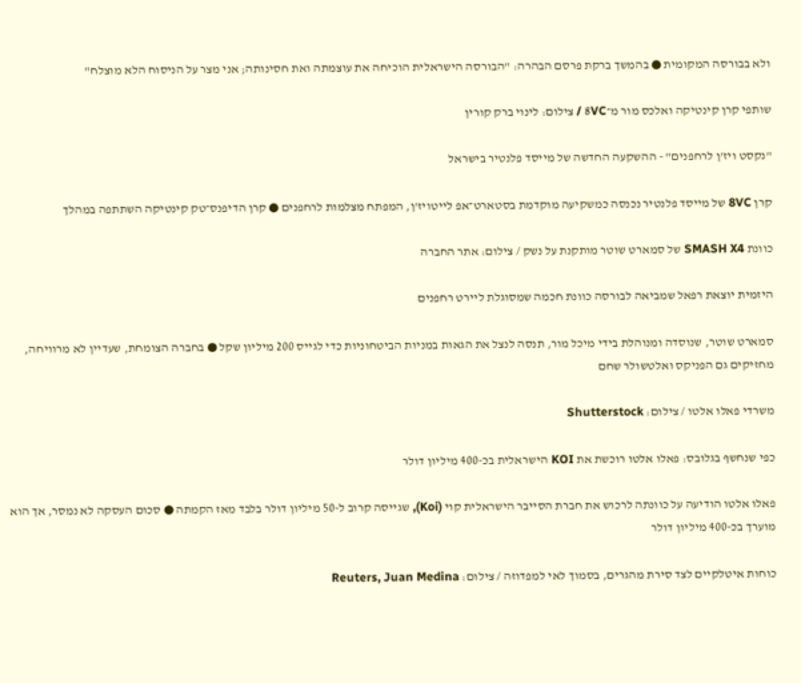ולא בבורסה המקומית ● בהמשך ברקת פרסם הבהרה: "הבורסה הישראלית הוכיחה את עוצמתה ואת חסינותה; אני מצר על הניסוח הלא מוצלח"

שותפי קרן קינטיקה ואלכס מור מ־8VC / צילום: לינוי ברק קורין

"נקסט ויז'ן לרחפנים" - ההשקעה החדשה של מייסד פלנטיר בישראל

קרן 8VC של מייסד פלנטיר נכנסה כמשקיעה מוקדמת בסטארט־אפ לייטויז'ן, המפתח מצלמות לרחפנים ● קרן הדיפנס־טק קינטיקה השתתפה במהלך

כוונת SMASH X4 של סמארט שוטר מותקנת על נשק / צילום: אתר החברה

היזמית יוצאת רפאל שמביאה לבורסה כוונת חכמה שמסוגלת ליירט רחפנים

סמארט שוטר, שנוסדה ומנוהלת בידי מיכל מור, תנסה לנצל את הגאות במניות הביטחוניות כדי לגייס 200 מיליון שקל ● בחברה הצומחת, שעדיין לא מרוויחה, מחזיקים גם הפניקס ואלטשולר שחם

משרדי פאלו אלטו / צילום: Shutterstock

כפי שנחשף בגלובס: פאלו אלטו רוכשת את KOI הישראלית בכ-400 מיליון דולר

פאלו אלטו הודיעה על כוונתה לרכוש את חברת הסייבר הישראלית קוי (Koi), שגייסה קרוב ל-50 מיליון דולר בלבד מאז הקמתה ● סכום העסקה לא נמסר, אך הוא מוערך בכ-400 מיליון דולר

כוחות איטלקיים לצד סירת מהגרים, בסמוך לאי למפדוזה / צילום: Reuters, Juan Medina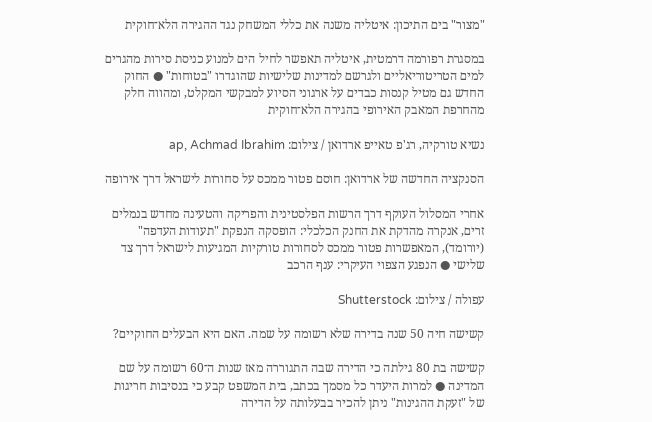"מצור" בים התיכון: איטליה משנה את כללי המשחק נגד ההגירה הלא־חוקית

במסגרת רפורמה דרמטית, איטליה תאפשר לחיל הים למנוע כניסת סירות מהגרים למים הטריטוריאליים ולגרשם למדינות שלישיות שהוגדרו "בטוחות" ● החוק החדש גם מטיל קנסות כבדים על ארגוני הסיוע למבקשי המקלט, ומהווה חלק מהחרפת המאבק האירופי בהגירה הלא־חוקית

נשיא טורקיה, רג'פ טאייפ ארדואן / צילום: ap, Achmad Ibrahim

הסנקציה החדשה של ארדואן: חוסם פטור ממכס על סחורות לישראל דרך אירופה

אחרי המסלול העוקף דרך הרשות הפלסטינית והפריקה והטעינה מחדש בנמלים זרים, אנקרה מהדקת את החנק הכלכלי: הופסקה הנפקת "תעודות העדפה" (יורומד), המאפשרות פטור ממכס לסחורות טורקיות המגיעות לישראל דרך צד שלישי ● הנפגע הצפוי העיקרי: ענף הרכב

עפולה / צילום: Shutterstock

קשישה חיה 50 שנה בדירה שלא רשומה על שמה. האם היא הבעלים החוקיים?

קשישה בת 80 גילתה כי הדירה שבה התגוררה מאז שנות ה־60 רשומה על שם המדינה ● למרות היעדר כל מסמך בכתב, בית המשפט קבע כי בנסיבות חריגות של "זעקת ההגינות" ניתן להכיר בבעלותה על הדירה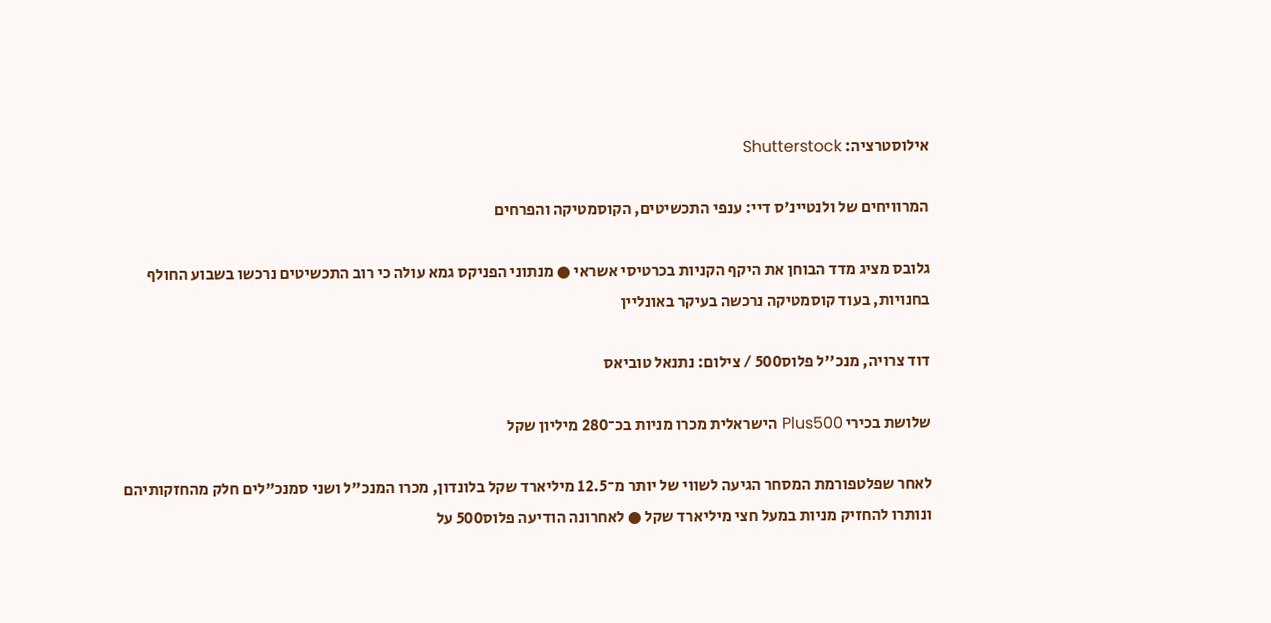אילוסטרציה: Shutterstock

המרוויחים של ולנטיינ'ס דיי: ענפי התכשיטים, הקוסמטיקה והפרחים

גלובס מציג מדד הבוחן את היקף הקניות בכרטיסי אשראי ● מנתוני הפניקס גמא עולה כי רוב התכשיטים נרכשו בשבוע החולף בחנויות, בעוד קוסמטיקה נרכשה בעיקר באונליין

דוד צרויה, מנכ''ל פלוס500 / צילום: נתנאל טוביאס

שלושת בכירי Plus500 הישראלית מכרו מניות בכ־280 מיליון שקל

לאחר שפלטפורמת המסחר הגיעה לשווי של יותר מ־12.5 מיליארד שקל בלונדון, מכרו המנכ"ל ושני סמנכ"לים חלק מהחזקותיהם ונותרו להחזיק מניות במעל חצי מיליארד שקל ● לאחרונה הודיעה פלוס500 על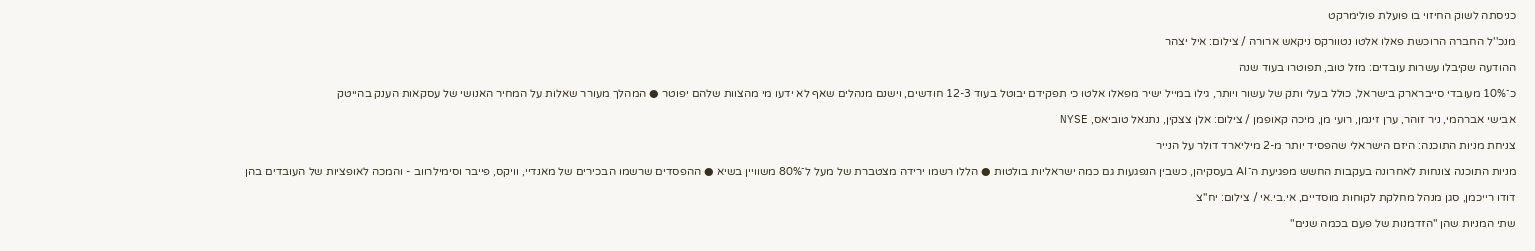כניסתה לשוק החיזוי בו פועלת פולימרקט

מנכ''ל החברה הרוכשת פאלו אלטו נטוורקס ניקאש ארורה / צילום: איל יצהר

ההודעה שקיבלו עשרות עובדים: מזל טוב, תפוטרו בעוד שנה

כ־10% מעובדי סייברארק בישראל, כולל בעלי ותק של עשור ויותר, גילו במייל ישיר מפאלו אלטו כי תפקידם יבוטל בעוד 12-3 חודשים, וישנם מנהלים שאף לא ידעו מי מהצוות שלהם יפוטר ● המהלך מעורר שאלות על המחיר האנושי של עסקאות הענק בהייטק

אבישי אברהמי, ניר זוהר, ערן זינמן, רועי מן, מיכה קאופמן / צילום: אלן צצקין, נתנאל טוביאס, NYSE

צניחת מניות התוכנה: היזם הישראלי שהפסיד יותר מ-2 מיליארד דולר על הנייר

מניות התוכנה צונחות לאחרונה בעקבות החשש מפגיעת ה־AI בעסקיהן, כשבין הנפגעות גם כמה ישראליות בולטות ● הללו רשמו ירידה מצטברת של מעל ל־80% משוויין בשיא ● ההפסדים שרשמו הבכירים של מאנדיי, וויקס, פייבר וסימילרווב - והמכה לאופציות של העובדים בהן

דודו רייכמן, סגן מנהל מחלקת לקוחות מוסדיים, אי.בי.אי / צילום: יח''צ

שתי המניות שהן "הזדמנות של פעם בכמה שנים"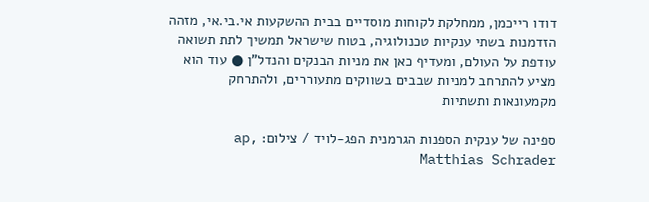דודו רייכמן, ממחלקת לקוחות מוסדיים בבית ההשקעות אי.בי.אי, מזהה הזדמנות בשתי ענקיות טכנולוגיה, בטוח שישראל תמשיך לתת תשואה עודפת על העולם, ומעדיף כאן את מניות הבנקים והנדל"ן ● עוד הוא מציע להתרחב למניות שבבים בשווקים מתעוררים, ולהתרחק מקמעונאות ותשתיות

ספינה של ענקית הספנות הגרמנית הפג-לויד / צילום: ap, Matthias Schrader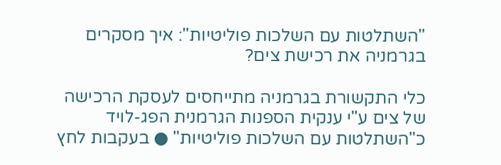"השתלטות עם השלכות פוליטיות": איך מסקרים בגרמניה את רכישת צים?

כלי התקשורת בגרמניה מתייחסים לעסקת הרכישה של צים ע"י ענקית הספנות הגרמנית הפג-לויד כ"השתלטות עם השלכות פוליטיות" ● בעקבות לחץ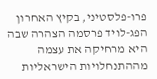פרו-פלסטיני, בקיץ האחרון הפג-לויד פרסמה הצהרה שבה היא מרחיקה את עצמה מההתנחלויות הישראליות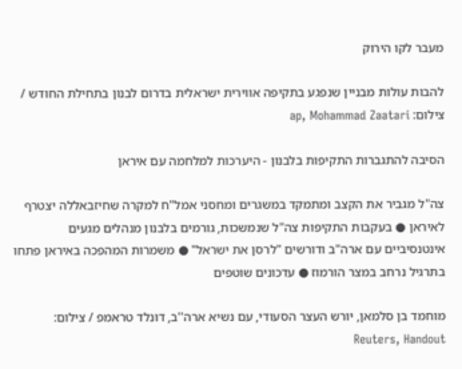מעבר לקו הירוק

להבות עולות מבניין שנפגע בתקיפה אווירית ישראלית בדרום לבנון בתחילת החודש / צילום: ap, Mohammad Zaatari

הסיבה להתגברות התקיפות בלבנון - היערכות למלחמה עם איראן

צה"ל מגביר את הקצב ומתמקד במשגרים ומחסני אמל"ח למקרה שחיזבאללה יצטרף לאיראן ● בעקבות התקיפות צה"ל שנמשכות, גורמים בלבנון מנהלים מגעים אינטנסיביים עם ארה"ב ודורשים "לרסן את ישראל" ● משמרות המהפכה באיראן פתחו בתרגיל נרחב במצר הורמוז ● עדכונים שוטפים

מוחמד בן סלמאן, יורש העצר הסעודי, עם נשיא ארה''ב, דונלד טראמפ / צילום: Reuters, Handout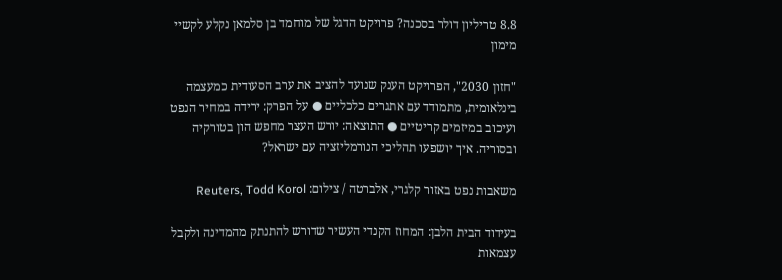8.8 טריליון דולר בסכנה? פרויקט הדגל של מוחמד בן סלמאן נקלע לקשיי מימון

"חזון 2030", הפרויקט הענק שנועד להציב את ערב הסעודית כמעצמה בינלאומית, מתמודד עם אתגרים כלכליים ● על הפרק: ירידה במחיר הנפט ועיכוב במיזמים קריטיים ● התוצאה: יורש העצר מחפש הון בטורקיה ובסוריה. איך יושפעו תהליכי הנורמליזציה עם ישראל?

משאבות נפט באזור קלגרי, אלברטה / צילום: Reuters, Todd Korol

בעידוד הבית הלבן: המחוז הקנדי העשיר שדורש להתנתק מהמדינה ולקבל עצמאות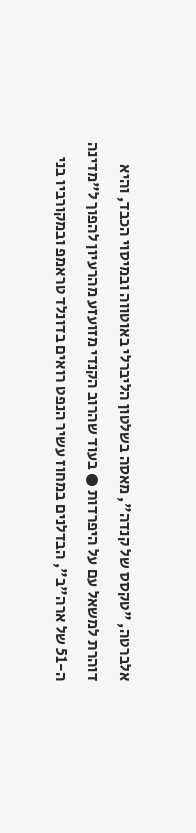אלברטה, "טקסס של קנדה", מאסה בשלטון הליברלי באוטווה ובמיסוי הכבד, והיא דוהרת למשאל עם על היפרדות ● בעוד שהרוב הקנדי מזועזע מהרעיון להפוך ל"מדינה ה-51 של ארה"ב", הבדלנים במחוז עשיר הנפט רואים בדונלד טראמפ ובמקורביו בני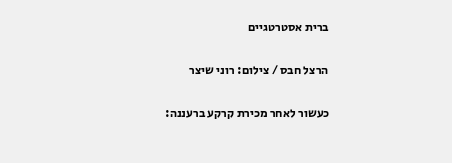ברית אסטרטגיים

הרצל חבס / צילום: רוני שיצר

כעשור לאחר מכירת קרקע ברעננה: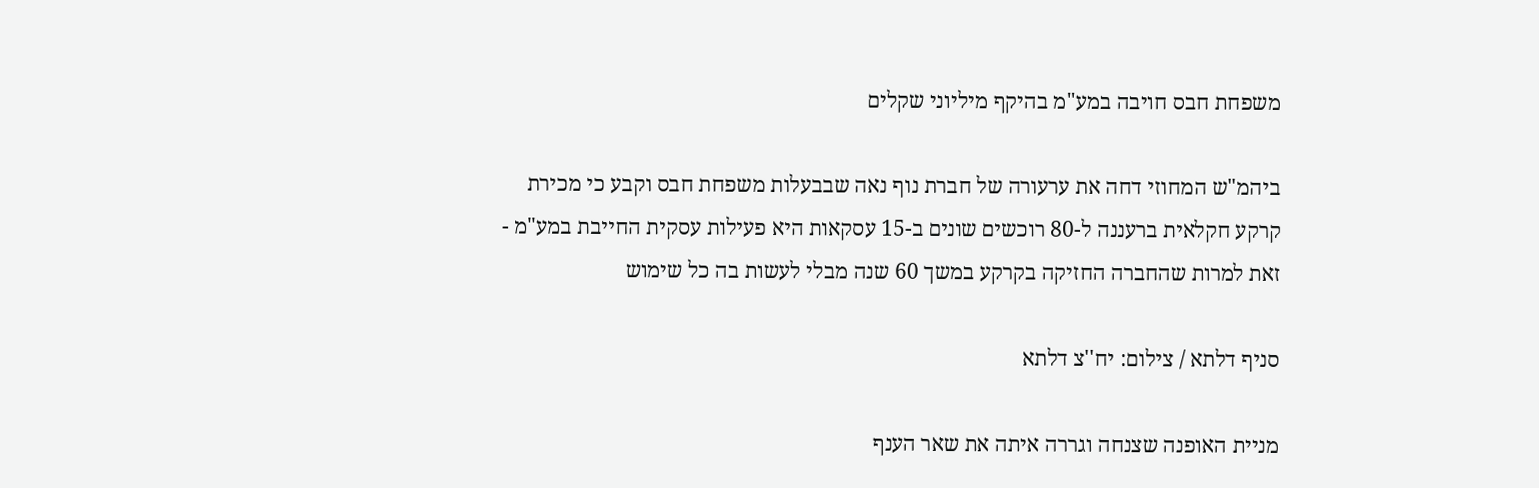משפחת חבס חויבה במע"מ בהיקף מיליוני שקלים

ביהמ"ש המחוזי דחה את ערעורה של חברת נוף נאה שבבעלות משפחת חבס וקבע כי מכירת קרקע חקלאית ברעננה ל-80 רוכשים שונים ב-15 עסקאות היא פעילות עסקית החייבת במע"מ - זאת למרות שהחברה החזיקה בקרקע במשך 60 שנה מבלי לעשות בה כל שימוש

סניף דלתא / צילום: יח''צ דלתא

מניית האופנה שצנחה וגררה איתה את שאר הענף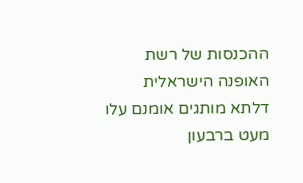ההכנסות של רשת האופנה הישראלית דלתא מותגים אומנם עלו מעט ברבעון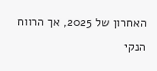האחרון של 2025, אך הרווח הנקי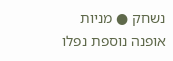נשחק ● מניות אופנה נוספת נפלו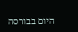היום בבורסה